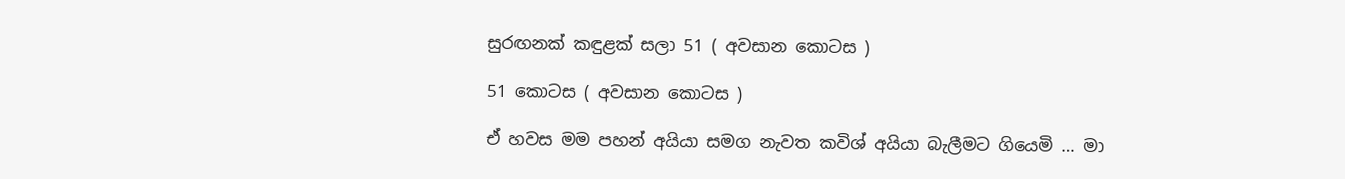සුරඟනක් කඳුළක් සලා 51 ( අවසාන කොටස )

51 කොටස ( අවසාන කොටස )

ඒ හවස මම පහන් අයියා සමග නැවත කවිශ් අයියා බැලීමට ගියෙමි … මා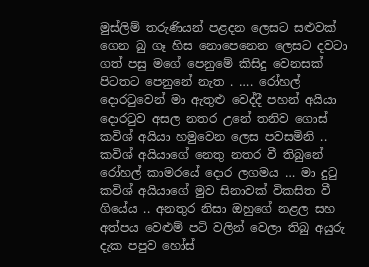මුස්ලිම් තරුණියන් පළදන ලෙසට සළුවක් ගෙන බු ගෑ හිස නොපෙනෙන ලෙසට දවටා ගත් පසු මගේ පෙනුමේ කිසිදු වෙනසක් පිටතට පෙනුනේ නැත . …. රෝහල් දොරටුවෙන් මා ඇතුළු වෙද්දී පහන් අයියා දොරටුව අසල නතර උනේ තනිව ගොස් කවිශ් අයියා හමුවෙන ලෙස පවසමිනි .. කවිශ් අයියාගේ නෙතු නතර වී තිබුනේ රෝහල් කාමරයේ දොර ලගමය … මා දුටු කවිශ් අයියාගේ මුව සිනාවක් විකසිත වී ගියේය .. අනතුර නිසා ඔහුගේ නළල සහ අත්පය වෙළුම් පටි වලින් වෙලා තිබු අයුරු දැක පපුව හෝස්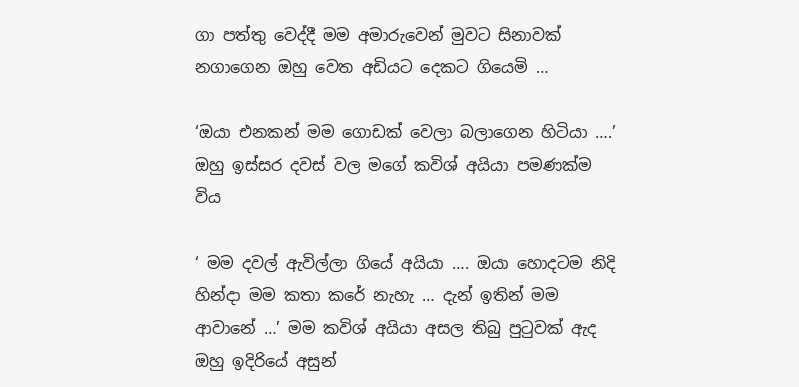ගා පත්තු වෙද්දී මම අමාරුවෙන් මුවට සිනාවක් නගාගෙන ඔහු වෙත අඩියට දෙකට ගියෙමි …

‘ඔයා එනකන් මම ගොඩක් වෙලා බලාගෙන හිටියා ….’ ඔහු ඉස්සර දවස් වල මගේ කවිශ් අයියා පමණක්ම විය

‘ මම දවල් ඇවිල්ලා ගියේ අයියා …. ඔයා හොදටම නිදි හින්දා මම කතා කරේ නැහැ … දැන් ඉතින් මම ආවානේ …’ මම කවිශ් අයියා අසල තිබු පුටුවක් ඇද ඔහු ඉදිරියේ අසුන්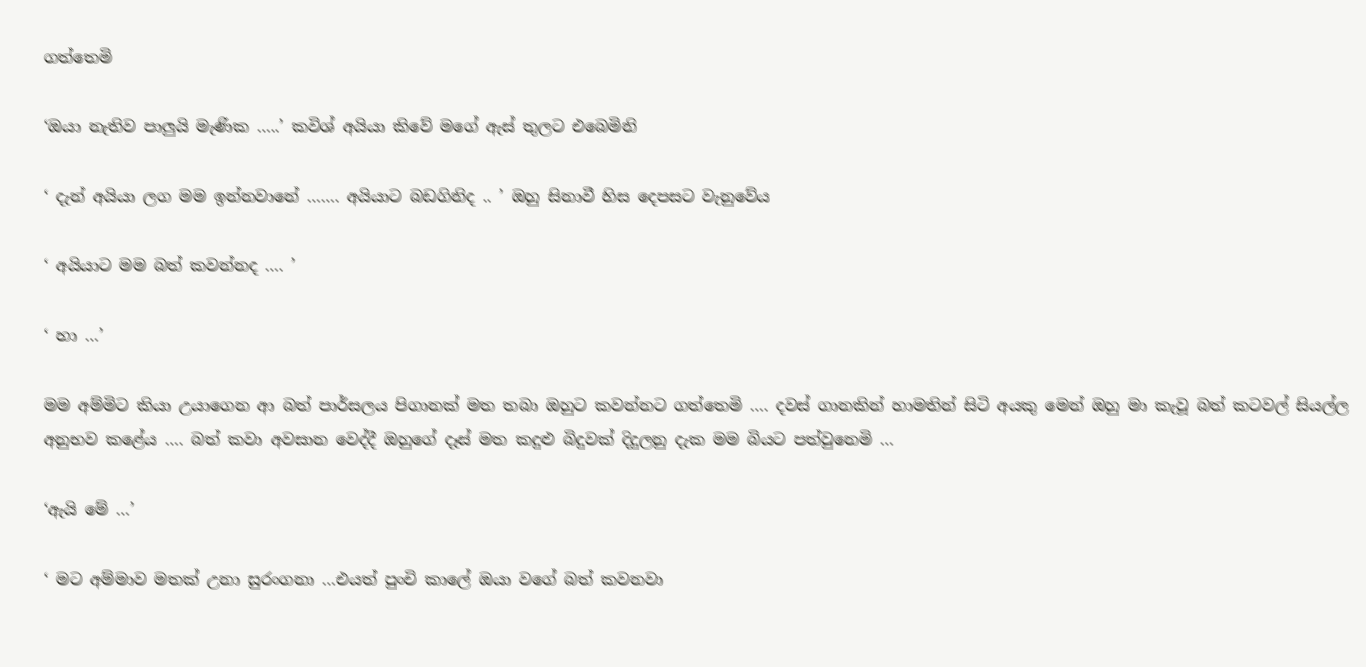ගත්තෙමි

‘ඔයා නැතිව පාලුයි මැණික …..’ කවිශ් අයියා කිවේ මගේ ඇස් තුලට එබෙමිනි

‘ දැන් අයියා ලග මම ඉන්නවානේ ……. අයියාට බඩගිනිද .. ’ ඔහු සිනාවී හිස දෙපසට වැනුවේය

‘ අයියාට මම බත් කවන්නද …. ’

‘ හා …’

මම අම්මිට කියා උයාගෙන ආ බත් පාර්සලය පිගානක් මත තබා ඔහුට කවන්නට ගත්තෙමි …. දවස් ගානකින් හාමතින් සිටි අයකු මෙන් ඔහු මා කැවූ බත් කටවල් සියල්ල අනුභව කළේය …. බත් කවා අවසාන වෙද්දී ඔහුගේ දෑස් මත කදුළු බිදුවක් දිදුලනු දැක මම බියට පත්වුනෙමි …

‘ඇයි මේ …’

‘ මට අම්මාව මතක් උනා සුරංගනා …එයත් පුංචි කාලේ ඔයා වගේ බත් කවනවා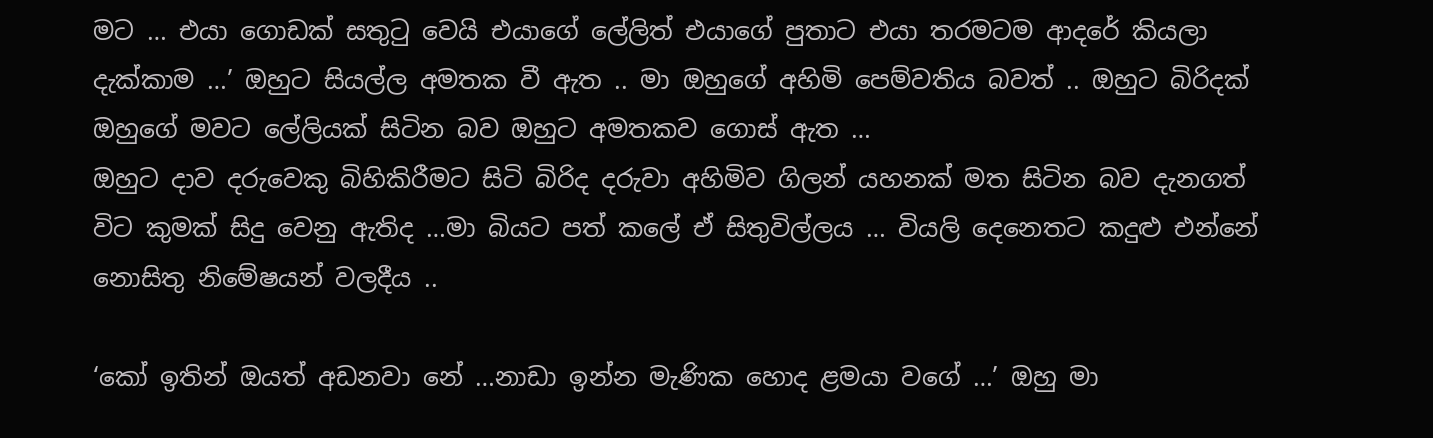මට … එයා ගොඩක් සතුටු වෙයි එයාගේ ලේලිත් එයාගේ පුතාට එයා තරමටම ආදරේ කියලා දැක්කාම …’ ඔහුට සියල්ල අමතක වී ඇත .. මා ඔහුගේ අහිමි පෙම්වතිය බවත් .. ඔහුට බිරිදක් ඔහුගේ මවට ලේලියක් සිටින බව ඔහුට අමතකව ගොස් ඇත …
ඔහුට දාව දරුවෙකු බිහිකිරීමට සිටි බිරිද දරුවා අහිමිව ගිලන් යහනක් මත සිටින බව දැනගත් විට කුමක් සිදු වෙනු ඇතිද …මා බියට පත් කලේ ඒ සිතුවිල්ලය … වියලි දෙනෙතට කදුළු එන්නේ නොසිතු නිමේෂයන් වලදීය ..

‘කෝ ඉතින් ඔයත් අඩනවා නේ …නාඩා ඉන්න මැණික හොද ළමයා වගේ …’ ඔහු මා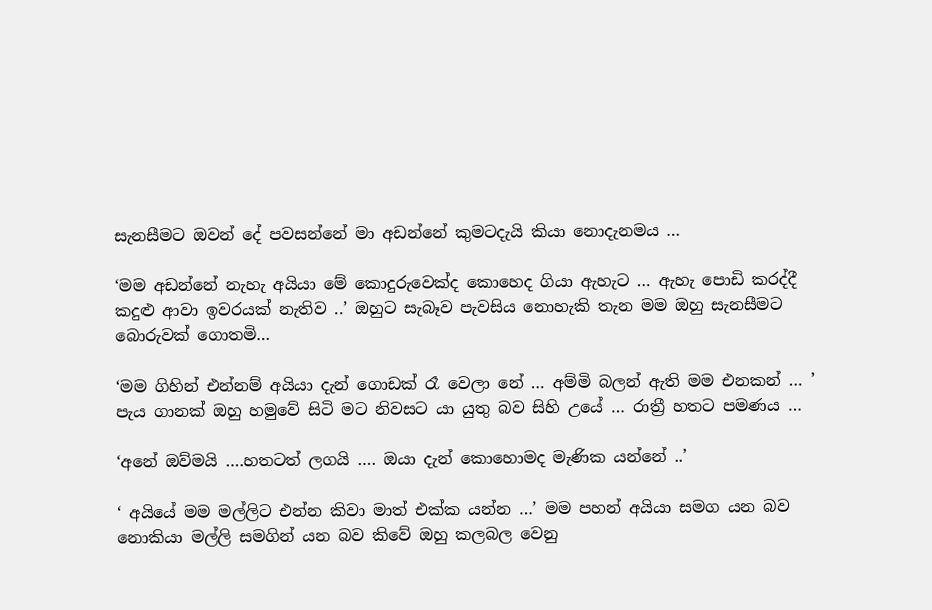සැනසීමට ඔවන් දේ පවසන්නේ මා අඩන්නේ කුමටදැයි කියා නොදැනමය …

‘මම අඩන්නේ නැහැ අයියා මේ කොදුරුවෙක්ද කොහෙද ගියා ඇහැට … ඇහැ පොඩි කරද්දී කදුළු ආවා ඉවරයක් නැතිව ..’ ඔහුට සැබෑව පැවසිය නොහැකි තැන මම ඔහු සැනසීමට බොරුවක් ගොතමි…

‘මම ගිහින් එන්නම් අයියා දැන් ගොඩක් රෑ වෙලා නේ … අම්මි බලන් ඇති මම එනකන් … ’ පැය ගානක් ඔහු හමුවේ සිටි මට නිවසට යා යුතු බව සිහි උයේ … රාත්‍රී හතට පමණය …

‘අනේ ඔව්මයි ….හතටත් ලගයි …. ඔයා දැන් කොහොමද මැණික යන්නේ ..’

‘ අයියේ මම මල්ලිට එන්න කිවා මාත් එක්ක යන්න …’ මම පහන් අයියා සමග යන බව නොකියා මල්ලි සමගින් යන බව කිවේ ඔහු කලබල වෙනු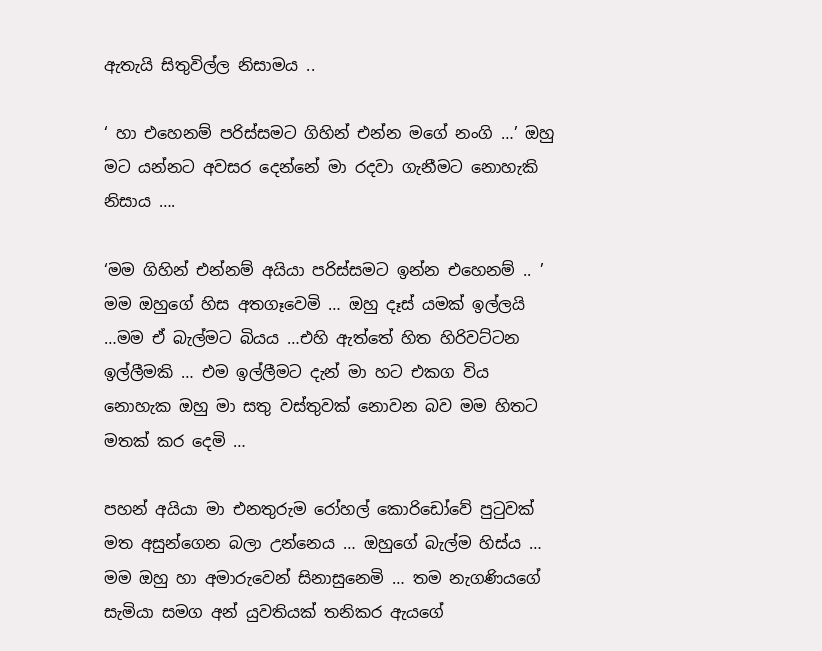ඇතැයි සිතුවිල්ල නිසාමය ..

‘ හා එහෙනම් පරිස්සමට ගිහින් එන්න මගේ නංගි …’ ඔහු මට යන්නට අවසර දෙන්නේ මා රදවා ගැනීමට නොහැකි නිසාය ….

‘මම ගිහින් එන්නම් අයියා පරිස්සමට ඉන්න එහෙනම් .. ’ මම ඔහුගේ හිස අතගෑවෙමි … ඔහු දෑස් යමක් ඉල්ලයි …මම ඒ බැල්මට බියය …එහි ඇත්තේ හිත හිරිවට්ටන ඉල්ලීමකි … එම ඉල්ලීමට දැන් මා හට එකග විය නොහැක ඔහු මා සතු වස්තුවක් නොවන බව මම හිතට මතක් කර දෙමි …

පහන් අයියා මා එනතුරුම රෝහල් කොරිඩෝවේ පුටුවක් මත අසුන්ගෙන බලා උන්නෙය … ඔහුගේ බැල්ම හිස්ය … මම ඔහු හා අමාරුවෙන් සිනාසුනෙමි … තම නැගණියගේ සැමියා සමග අන් යුවතියක් තනිකර ඇයගේ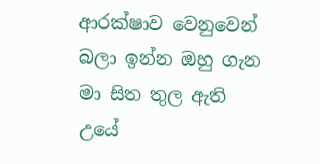ආරක්ෂාව වෙනුවෙන් බලා ඉන්න ඔහු ගැන මා සිත තුල ඇති උයේ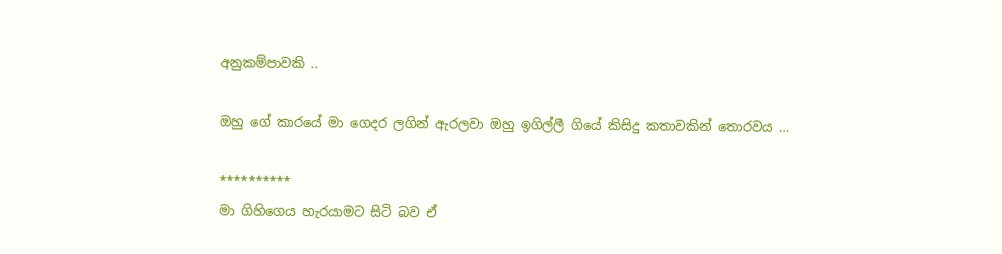අනුකම්පාවකි ..

ඔහු ගේ කාරයේ මා ගෙදර ලගින් ඇරලවා ඔහු ඉගිල්ලී ගියේ කිසිදු කතාවකින් තොරවය …

**********
මා ගිහිගෙය හැරයාමට සිටි බව ඒ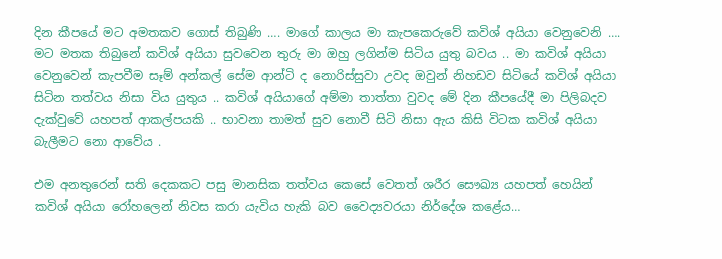දින කීපයේ මට අමතකව ගොස් තිබුණි …. මාගේ කාලය මා කැපකෙරුවේ කවිශ් අයියා වෙනුවෙනි …. මට මතක තිබුනේ කවිශ් අයියා සුවවෙන තුරු මා ඔහු ලගින්ම සිටිය යුතු බවය .. මා කවිශ් අයියා වෙනුවෙන් කැපවීම සෑම් අන්කල් සේම ආන්ටි ද නොරිස්සුවා උවද ඔවුන් නිහඩව සිටියේ කවිශ් අයියා සිටින තත්වය නිසා විය යුතුය .. කවිශ් අයියාගේ අම්මා තාත්තා වුවද මේ දින කීපයේදී මා පිලිබදව දැක්වුවේ යහපත් ආකල්පයකි .. භාවනා තාමත් සුව නොවී සිටි නිසා ඇය කිසි විටක කවිශ් අයියා බැලීමට නො ආවේය .

එම අනතුරෙන් සති දෙකකට පසු මානසික තත්වය කෙසේ වෙතත් ශරීර සෞඛ්‍ය යහපත් හෙයින් කවිශ් අයියා රෝහලෙන් නිවස කරා යැවිය හැකි බව වෛද්‍යවරයා නිර්දේශ කළේය…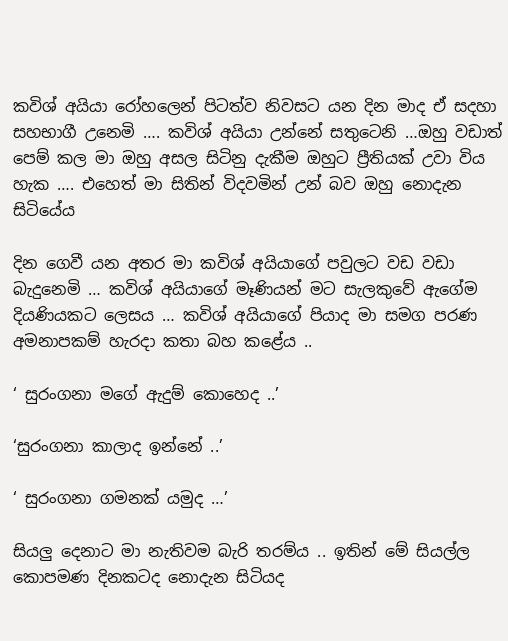කවිශ් අයියා රෝහලෙන් පිටත්ව නිවසට යන දින මාද ඒ සදහා සහභාගී උනෙමි …. කවිශ් අයියා උන්නේ සතුටෙනි …ඔහු වඩාත් පෙම් කල මා ඔහු අසල සිටිනු දැකීම ඔහුට ප්‍රීතියක් උවා විය හැක …. එහෙත් මා සිතින් විදවමින් උන් බව ඔහු නොදැන සිටියේය

දින ගෙවී යන අතර මා කවිශ් අයියාගේ පවුලට වඩ වඩා බැදුනෙමි … කවිශ් අයියාගේ මෑණියන් මට සැලකුවේ ඇගේම දියණියකට ලෙසය … කවිශ් අයියාගේ පියාද මා සමග පරණ අමනාපකම් හැරදා කතා බහ කළේය ..

‘ සුරංගනා මගේ ඇදුම් කොහෙද ..’

‘සුරංගනා කාලාද ඉන්නේ ..’

‘ සුරංගනා ගමනක් යමුද …’

සියලු දෙනාට මා නැතිවම බැරි තරම්ය .. ඉතින් මේ සියල්ල කොපමණ දිනකටද නොදැන සිටියද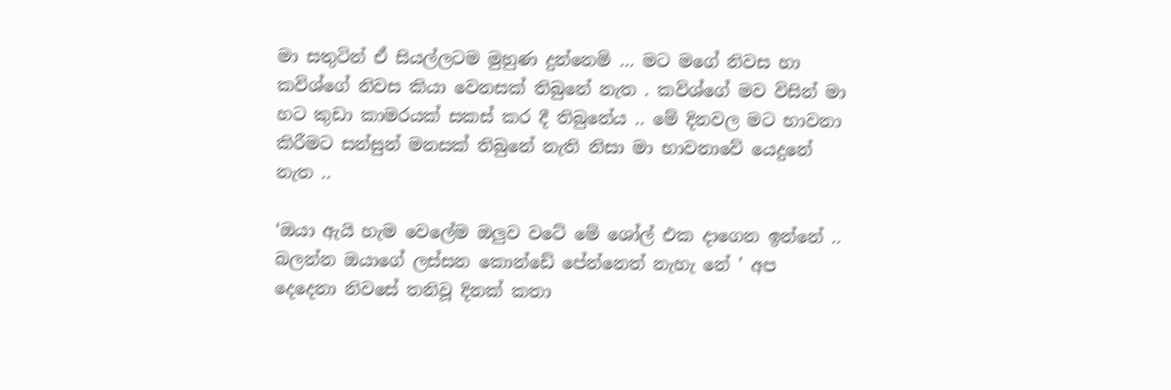මා සතුටින් ඒ සියල්ලටම මුහුණ දුන්නෙමි … මට මගේ නිවස හා කවිශ්ගේ නිවස කියා වෙනසක් තිබුනේ නැත . කවිශ්ගේ මව විසින් මා හට කුඩා කාමරයක් සකස් කර දී තිබුනේය .. මේ දිනවල මට භාවනා කිරීමට සන්සුන් මනසක් තිබුනේ නැති නිසා මා භාවනාවේ යෙදුනේ නැත ..

‘ඔයා ඇයි හැම වෙලේම ඔලුව වටේ මේ ශෝල් එක දාගෙන ඉන්නේ .. බලන්න ඔයාගේ ලස්සන කොන්ඩේ පේන්නෙත් නැහැ නේ ’ අප දෙදෙනා නිවසේ තනිවූ දිනක් කතා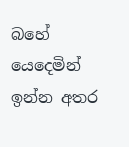බහේ යෙදෙමින් ඉන්න අතර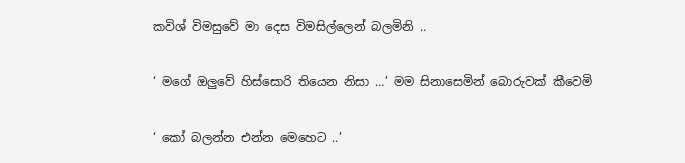කවිශ් විමසුවේ මා දෙස විමසිල්ලෙන් බලමිනි ..

‘ මගේ ඔලුවේ හිස්සොරි තියෙන නිසා …’ මම සිනාසෙමින් බොරුවක් කීවෙමි

‘ කෝ බලන්න එන්න මෙහෙට ..’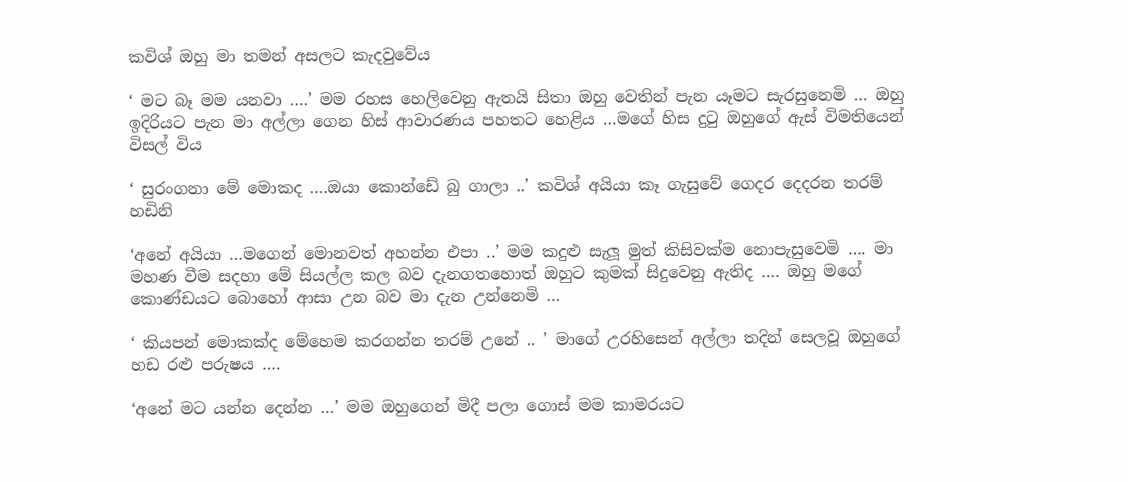කවිශ් ඔහු මා තමන් අසලට කැදවුවේය

‘ මට බෑ මම යනවා ….’ මම රහස හෙලිවෙනු ඇතයි සිතා ඔහු වෙතින් පැන යෑමට සැරසුනෙමි … ඔහු ඉදිරියට පැන මා අල්ලා ගෙන හිස් ආවාරණය පහතට හෙළිය …මගේ හිස දුටු ඔහුගේ ඇස් විමතියෙන් විසල් විය

‘ සුරංගනා මේ මොකද ….ඔයා කොන්ඩේ බු ගාලා ..’ කවිශ් අයියා කෑ ගැසුවේ ගෙදර දෙදරන තරම් හඩිනි

‘අනේ අයියා …මගෙන් මොනවත් අහන්න එපා ..’ මම කදුළු සැලූ මුත් කිසිවක්ම නොපැසුවෙමි …. මා මහණ වීම සදහා මේ සියල්ල කල බව දැනගතහොත් ඔහුට කුමක් සිදුවෙනු ඇතිද …. ඔහු මගේ කොණ්ඩයට බොහෝ ආසා උන බව මා දැන උන්නෙමි …

‘ කියපන් මොකක්ද මේහෙම කරගන්න තරම් උනේ .. ’ මාගේ උරහිසෙන් අල්ලා තදින් සෙලවූ ඔහුගේ හඩ රළු පරුෂය ….

‘අනේ මට යන්න දෙන්න …’ මම ඔහුගෙන් මිදී පලා ගොස් මම කාමරයට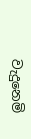වැදුනෙමි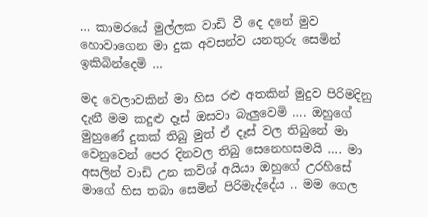… කාමරයේ මුල්ලක වාඩි වී දෙ දනේ මුව හොවාගෙන මා දුක අවසන්ව යනතුරු සෙමින් ඉකිබින්දෙමි …

මද වෙලාවකින් මා හිස රළු අතකින් මුදුව පිරිමදිනු දැනී මම කදුළු දෑස් ඔසවා බැලුවෙමි …. ඔහුගේ මුහුණේ දුකක් තිබු මුත් ඒ දෑස් වල තිබුනේ මා වෙනුවෙන් පෙර දිනවල තිබු සෙනෙහසමයි …. මා අසලින් වාඩි උන කවිශ් අයියා ඔහුගේ උරහිසේ මාගේ හිස තබා සෙමින් පිරිමැද්දේය .. මම ගෙල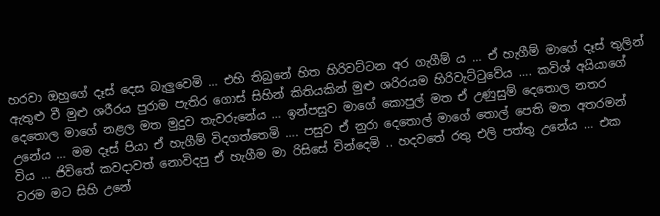හරවා ඔහුගේ දෑස් දෙස බැලුවෙමි … එහි තිබුනේ හිත හිරිවට්ටන අර ගැගීම් ය … ඒ හැගීම් මාගේ දෑස් තුලින් ඇතුළු වී මුළු ශරීරය පුරාම පැතිර ගොස් සිහින් කිතියකින් මුළු ශරිරයම හිරිවැට්ටුවේය …. කවිශ් අයියාගේ දෙතොල මාගේ නළල මත මුදුව තැවරුනේය … ඉන්පසුව මාගේ කොපුල් මත ඒ උණුසුම් දෙතොල නතර උනේය … මම දෑස් පියා ඒ හැගීම් විදගත්තෙමි …. පසුව ඒ නුරා දෙතොල් මාගේ තොල් පෙති මත අතරමන් විය … ජිවිතේ කවදාවත් නොවිදපු ඒ හැගීම මා රිසිසේ වින්දෙමි .. හදවතේ රතු එලි පත්තු උනේය … එක වරම මට සිහි උනේ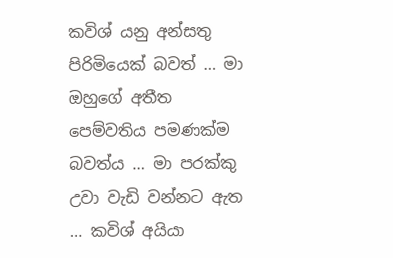කවිශ් යනු අන්සතු පිරිමියෙක් බවත් … මා ඔහුගේ අතීත පෙම්වතිය පමණක්ම බවත්ය … මා පරක්කු උවා වැඩි වන්නට ඇත … කවිශ් අයියා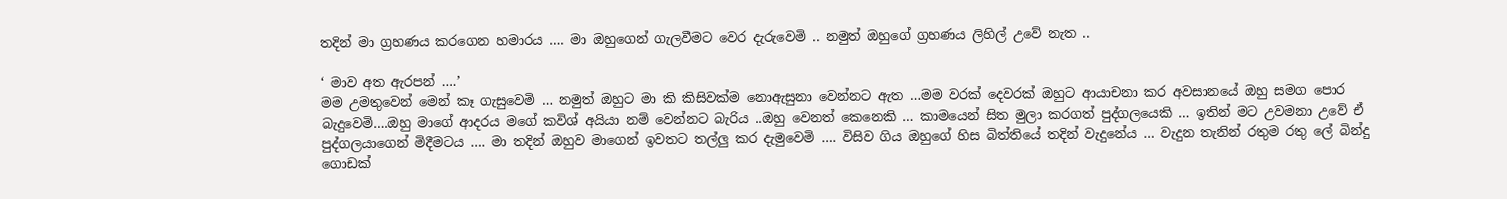තදින් මා ග්‍රහණය කරගෙන හමාරය …. මා ඔහුගෙන් ගැලවීමට වෙර දැරුවෙමි .. නමුත් ඔහුගේ ග්‍රහණය ලිහිල් උවේ නැත ..

‘ මාව අත ඇරපන් ….’
මම උමතුවෙන් මෙන් කෑ ගැසුවෙමි … නමුත් ඔහුට මා කි කිසිවක්ම නොඇසුනා වෙන්නට ඇත …මම වරක් දෙවරක් ඔහුට ආයාචනා කර අවසානයේ ඔහු සමග පොර බැදුවෙමි….ඔහු මාගේ ආදරය මගේ කවිශ් අයියා නම් වෙන්නට බැරිය ..ඔහු වෙනත් කෙනෙකි … කාමයෙන් සිත මුලා කරගත් පුද්ගලයෙකි … ඉතින් මට උවමනා උවේ ඒ පුද්ගලයාගෙන් මිදීමටය …. මා තදින් ඔහුව මාගෙන් ඉවතට තල්ලු කර දැමුවෙමි …. විසිව ගිය ඔහුගේ හිස බිත්තියේ තදින් වැදුනේය … වැදුන තැනින් රතුම රතු ලේ බින්දු ගොඩක්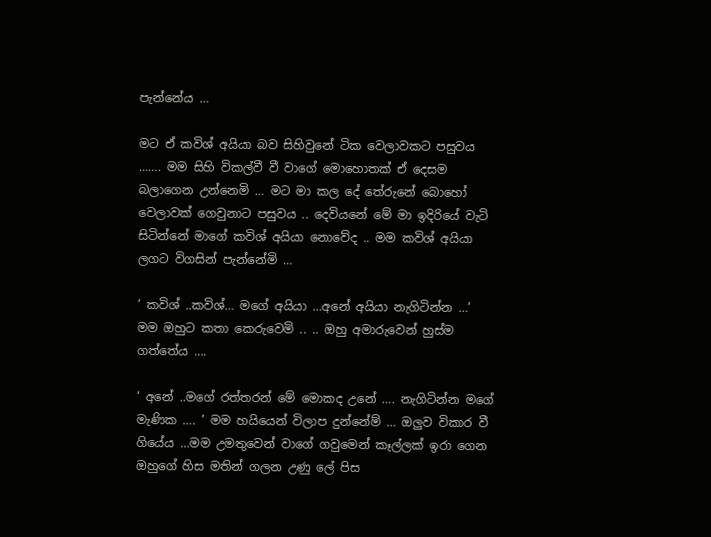පැන්නේය …

මට ඒ කවිශ් අයියා බව සිහිවුනේ ටික වෙලාවකට පසුවය ……. මම සිහි විකල්වී වී වාගේ මොහොතක් ඒ දෙසම බලාගෙන උන්නෙමි … මට මා කල දේ තේරුනේ බොහෝ වෙලාවක් ගෙවුනාට පසුවය .. දෙවියනේ මේ මා ඉදිරියේ වැටි සිටින්නේ මාගේ කවිශ් අයියා නොවේද .. මම කවිශ් අයියා ලගට විගසින් පැන්නේමි …

‘ කවිශ් ..කවිශ්… මගේ අයියා …අනේ අයියා නැගිටින්න …’ මම ඔහුට කතා කෙරුවෙමි .. .. ඔහු අමාරුවෙන් හුස්ම ගත්තේය ….

‘ අනේ ..මගේ රත්තරන් මේ මොකද උනේ …. නැගිටින්න මගේ මැණික …. ’ මම හයියෙන් විලාප දුන්නේම් … ඔලුව විකාර වී ගියේය …මම උමතුවෙන් වාගේ ගවුමෙන් කෑල්ලක් ඉරා ගෙන ඔහුගේ හිස මතින් ගලන උණු ලේ පිස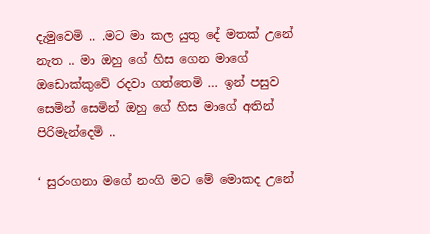දැමුවෙමි .. .මට මා කල යුතු දේ මතක් උනේ නැත .. මා ඔහු ගේ හිස ගෙන මාගේ ඔඩොක්කුවේ රදවා ගත්තෙමි … ඉන් පසුව සෙමින් සෙමින් ඔහු ගේ හිස මාගේ අතින් පිරිමැන්දෙමි ..

‘ සුරංගනා මගේ නංගි මට මේ මොකද උනේ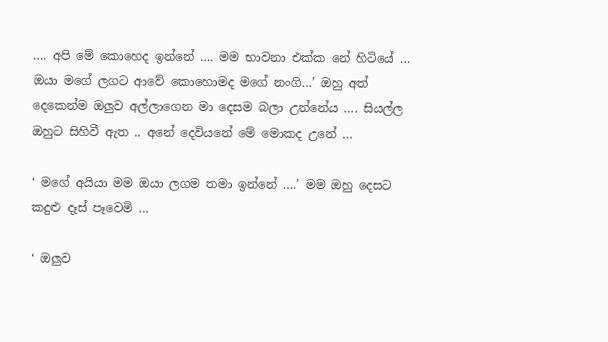…. අපි මේ කොහෙද ඉන්නේ …. මම භාවනා එක්ක නේ හිටියේ … ඔයා මගේ ලගට ආවේ කොහොමද මගේ නංගි…’ ඔහු අත් දෙකෙන්ම ඔලුව අල්ලාගෙන මා දෙසම බලා උන්නේය …. සියල්ල ඔහුට සිහිවී ඇත .. අනේ දෙවියනේ මේ මොකද උනේ …

‘ මගේ අයියා මම ඔයා ලගම තමා ඉන්නේ ….’ මම ඔහු දෙසට කදුළු දෑස් පෑවෙමි …

‘ ඔලුව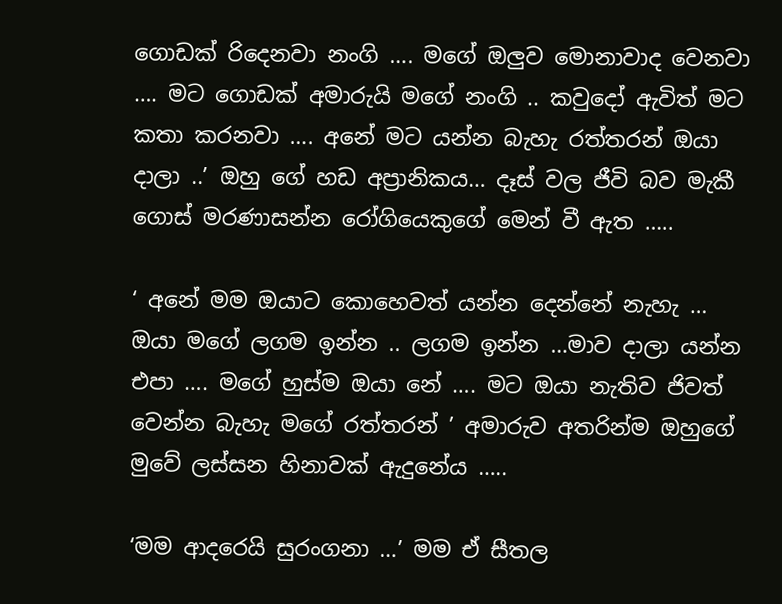ගොඩක් රිදෙනවා නංගි …. මගේ ඔලුව මොනාවාද වෙනවා …. මට ගොඩක් අමාරුයි මගේ නංගි .. කවුදෝ ඇවිත් මට කතා කරනවා …. අනේ මට යන්න බැහැ රත්තරන් ඔයා දාලා ..’ ඔහු ගේ හඩ අප්‍රානිකය… දෑස් වල ජීවි බව මැකී ගොස් මරණාසන්න රෝගියෙකුගේ මෙන් වී ඇත …..

‘ අනේ මම ඔයාට කොහෙවත් යන්න දෙන්නේ නැහැ … ඔයා මගේ ලගම ඉන්න .. ලගම ඉන්න …මාව දාලා යන්න එපා …. මගේ හුස්ම ඔයා නේ …. මට ඔයා නැතිව ජිවත් වෙන්න බැහැ මගේ රත්තරන් ’ අමාරුව අතරින්ම ඔහුගේ මුවේ ලස්සන හිනාවක් ඇදුනේය …..

‘මම ආදරෙයි සුරංගනා …’ මම ඒ සීතල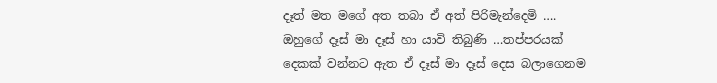දෑත් මත මගේ අත තබා ඒ අත් පිරිමැන්දෙමි …. ඔහුගේ දෑස් මා දෑස් හා යාවි තිබුණි …තප්පරයක් දෙකක් වන්නට ඇත ඒ දෑස් මා දෑස් දෙස බලාගෙනම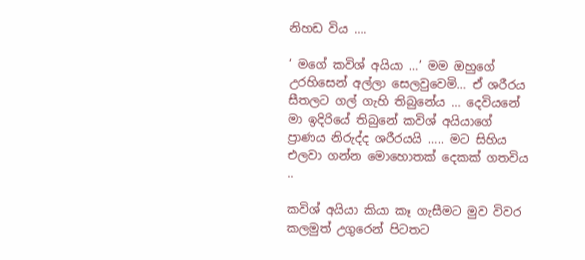නිහඩ විය ….

‘ මගේ කවිශ් අයියා …’ මම ඔහුගේ උරහිසෙන් අල්ලා සෙලවුවෙමි… ඒ ශරීරය සීතලට ගල් ගැහි තිබුනේය … දෙවියනේ මා ඉදිරියේ තිබුනේ කවිශ් අයියාගේ ප්‍රාණය නිරුද්ද ශරීරයයි ….. මට සිහිය එලවා ගන්න මොහොතක් දෙකක් ගතවිය ..

කවිශ් අයියා කියා කෑ ගැසීමට මුව විවර කලමුත් උගුරෙන් පිටතට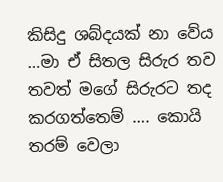කිසිදු ශබ්දයක් නා වේය …මා ඒ සිතල සිරුර තව තවත් මගේ සිරුරට තද කරගත්තෙම් …. කොයි තරම් වෙලා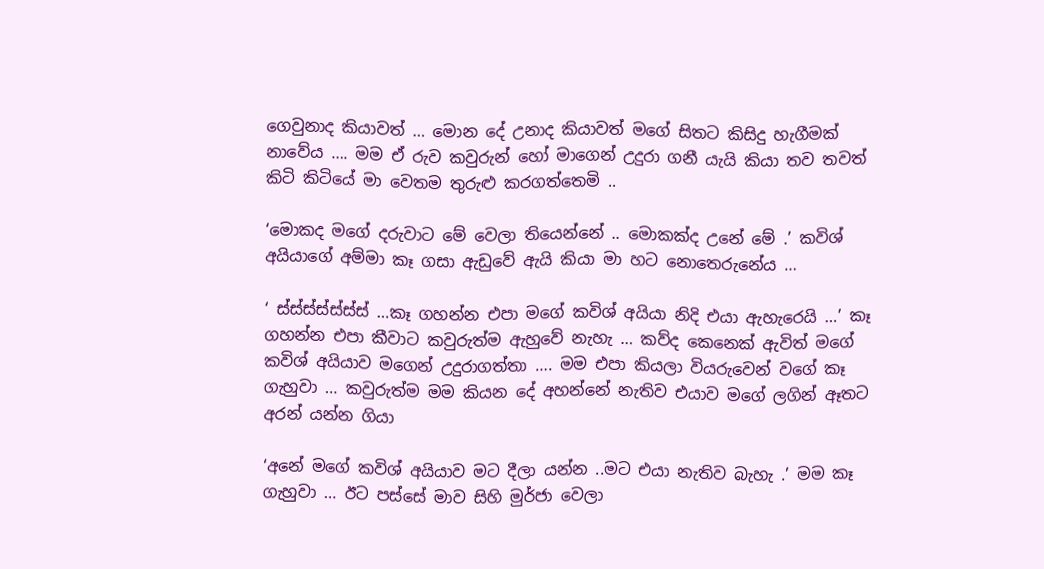ගෙවුනාද කියාවත් … මොන දේ උනාද කියාවත් මගේ සිතට කිසිදු හැගීමක් නාවේය …. මම ඒ රුව කවුරුන් හෝ මාගෙන් උදුරා ගනී යැයි කියා තව තවත් කිටි කිටියේ මා වෙතම තුරුළු කරගත්තෙමි ..

‘මොකද මගේ දරුවාට මේ වෙලා තියෙන්නේ .. මොකක්ද උනේ මේ .’ කවිශ් අයියාගේ අම්මා කෑ ගසා ඇඩුවේ ඇයි කියා මා හට නොතෙරුනේය …

‘ ස්ස්ස්ස්ස්ස්ස් …කෑ ගහන්න එපා මගේ කවිශ් අයියා නිදි එයා ඇහැරෙයි …’ කෑ ගහන්න එපා කීවාට කවුරුත්ම ඇහුවේ නැහැ … කව්ද කෙනෙක් ඇවිත් මගේ කවිශ් අයියාව මගෙන් උදුරාගත්තා …. මම එපා කියලා වියරුවෙන් වගේ කෑ ගැහුවා … කවුරුත්ම මම කියන දේ අහන්නේ නැතිව එයාව මගේ ලගින් ඈතට අරන් යන්න ගියා

‘අනේ මගේ කවිශ් අයියාව මට දීලා යන්න ..මට එයා නැතිව බැහැ .’ මම කෑ ගැහුවා … ඊට පස්සේ මාව සිහි මුර්ජා වෙලා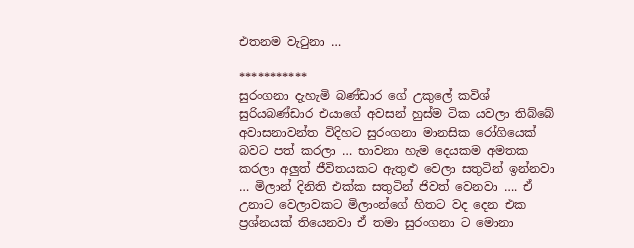එතනම වැටුනා …

***********
සුරංගනා දැහැමි බණ්ඩාර ගේ උකුලේ කවිශ් සුරියබණ්ඩාර එයාගේ අවසන් හුස්ම ටික යවලා තිබ්බේ අවාසනාවන්ත විදිහට සුරංගනා මානසික රෝගියෙක් බවට පත් කරලා … භාවනා හැම දෙයකම අමතක කරලා අලුත් ජීවිතයකට ඇතුළු වෙලා සතුටින් ඉන්නවා … මිලාන් දිනිති එක්ක සතුටින් ජිවත් වෙනවා …. ඒ උනාට වෙලාවකට මිලාංන්ගේ හිතට වද දෙන එක ප්‍රශ්නයක් තියෙනවා ඒ තමා සුරංගනා ට මොනා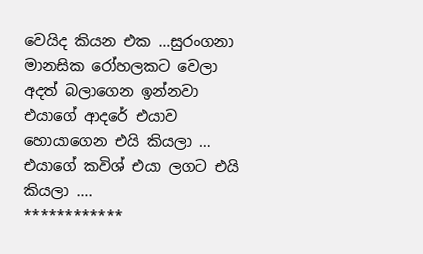වෙයිද කියන එක …සුරංගනා මානසික රෝහලකට වෙලා අදත් බලාගෙන ඉන්නවා එයාගේ ආදරේ එයාව හොයාගෙන එයි කියලා … එයාගේ කවිශ් එයා ලගට එයි කියලා ….
************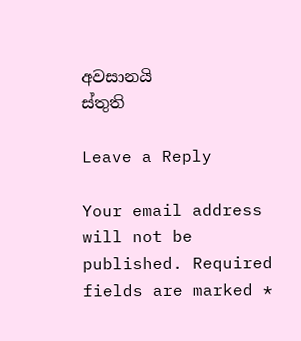අවසානයි
ස්තුති

Leave a Reply

Your email address will not be published. Required fields are marked *